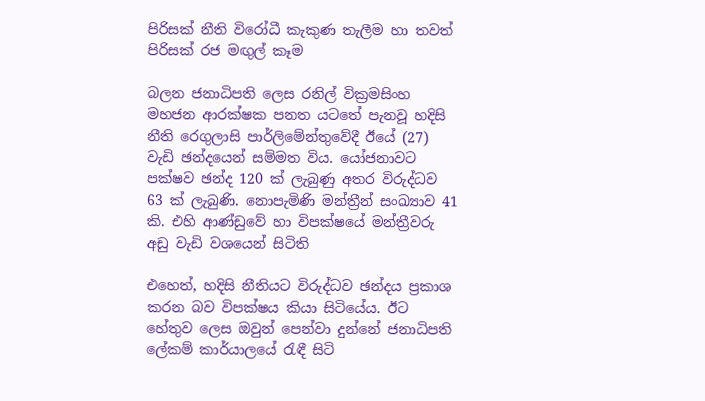පිරිසක් නීති විරෝධී කැකුණ තැලීම හා තවත් පිරිසක් රජ මඟුල් කෑම

බලන ජනාධිපති ලෙස රනිල් වික්‍රමසිංහ මහජන ආරක්ෂක පනත යටතේ පැනවූ හදිසි නීති රෙගුලාසි පාර්ලිමේන්තුවේදී ඊයේ (27) වැඩි ඡන්දයෙන් සම්මත විය. යෝජනාවට පක්ෂව ඡන්ද 120 ක් ලැබුණු අතර විරුද්ධව 63 ක් ලැබුණි. නොපැමිණි මන්ත්‍රීන් සංඛ්‍යාව 41 කි. එහි ආණ්ඩුවේ හා විපක්ෂයේ මන්ත්‍රීවරු අඩු වැඩි වශයෙන් සිටිති

එහෙත්, හදිසි නීතියට විරුද්ධව ඡන්දය ප්‍රකාශ කරන බව විපක්ෂය කියා සිටියේය. ඊට හේතුව ලෙස ඔවුන් පෙන්වා දුන්නේ ජනාධිපති ලේකම් කාර්යාලයේ රැඳී සිටි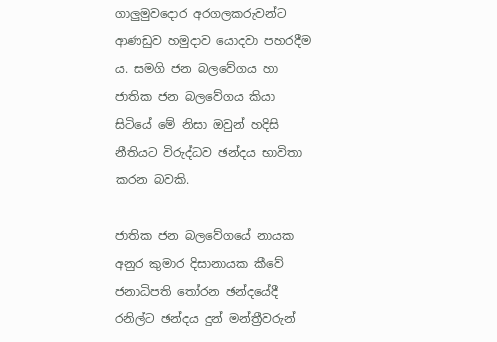ගාලුමුවදොර අරගලකරුවන්ට ආණඩුව හමුදාව යොදවා පහරදීම ය. සමගි ජන බලවේගය හා ජාතික ජන බලවේගය කියා සිටියේ මේ නිසා ඔවුන් හදිසි නීතියට විරුද්ධව ඡන්දය භාවිතා කරන බවකි.

ජාතික ජන බලවේගයේ නායක අනුර කුමාර දිසානායක කීවේ ජනාධිපති තෝරන ඡන්දයේදී රනිල්ට ඡන්දය දුන් මන්ත්‍රීවරුන්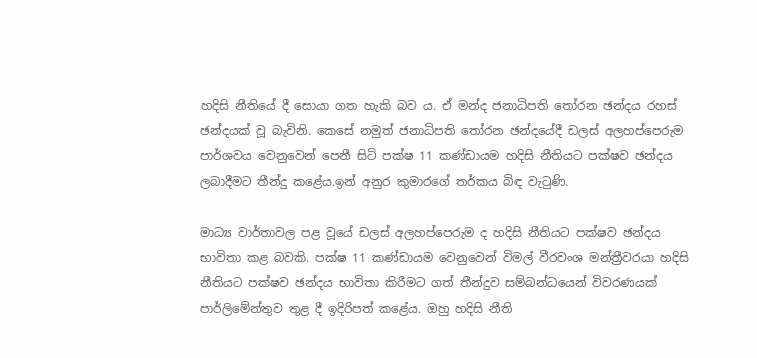හදිසි නීතියේ දී සොයා ගත හැකි බව ය. ඒ මන්ද ජනාධිපති තෝරන ඡන්දය රහස් ඡන්දයක් වූ බැවිනි. කෙසේ නමුත් ජනාධිපති තෝරන ඡන්දයේදී ඩලස් අලහප්පෙරුම පාර්ශවය වෙනුවෙන් පෙනී සිටි පක්ෂ 11 කණ්ඩායම හදිසි නීතියට පක්ෂව ඡන්දය ලබාදීමට තීන්දු කළේය.ඉන් අනුර කුමාරගේ තර්කය බිඳ වැටුණි.

මාධ්‍ය වාර්තාවල පළ වූයේ ඩලස් අලහප්පෙරුම ද හදිසි නීතියට පක්ෂව ඡන්දය භාවිතා කළ බවකි. පක්ෂ 11 කණ්ඩායම වෙනුවෙන් විමල් වීරවංශ මන්ත්‍රීවරයා හදිසි නීතියට පක්ෂව ඡන්දය භාවිතා කිරීමට ගත් තීන්දුව සම්බන්ධයෙන් විවරණයක් පාර්ලිමේන්තුව තුළ දී ඉදිරිපත් කළේය. ඔහු හදිසි නීති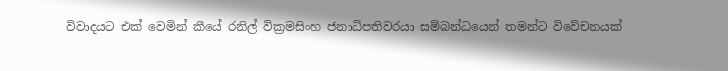විවාදයට එක් වෙමින් කීයේ රනිල් වික්‍රමසිංහ ජනාධිපතිවරයා සම්බන්ධයෙන් තමන්ට විවේචනයක්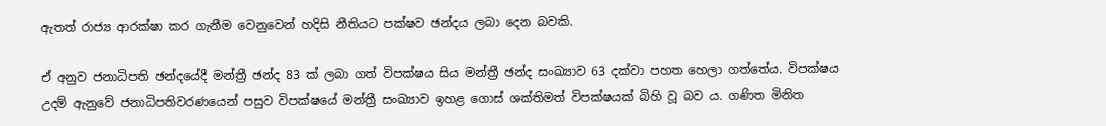ඇතත් රාජ්‍ය ආරක්ෂා කර ගැනීම වෙනුවෙන් හදිසි නීතියට පක්ෂව ඡන්දය ලබා දෙන බවකි.

ඒ අනුව ජනාධිපති ඡන්දයේදී මන්ත්‍රී ඡන්ද 83 ක් ලබා ගත් විපක්ෂය සිය මන්ත්‍රී ඡන්ද සංඛ්‍යාව 63 දක්වා පහත හෙලා ගත්තේය. විපක්ෂය උදම් ඇනුවේ ජනාධිපතිවරණයෙන් පසුව විපක්ෂයේ මන්ත්‍රී සංඛ්‍යාව ඉහළ ගොස් ශක්තිමත් විපක්ෂයක් බිහි වූ බව ය. ගණිත මිනිත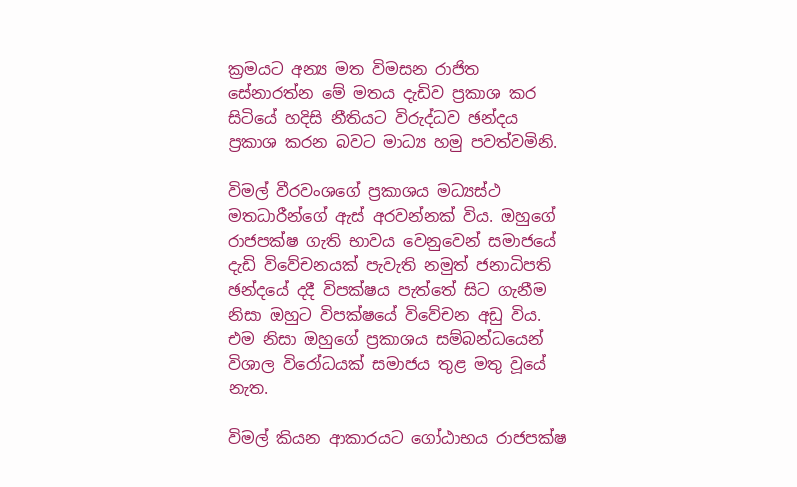ක්‍රමයට අන්‍ය මත විමසන රාජිත සේනාරත්න මේ මතය දැඩිව ප්‍රකාශ කර සිටියේ හදිසි නීතියට විරුද්ධව ඡන්දය ප්‍රකාශ කරන බවට මාධ්‍ය හමු පවත්වමිනි.

විමල් වීරවංශගේ ප්‍රකාශය මධ්‍යස්ථ මතධාරීන්ගේ ඇස් අරවන්නක් විය. ඔහුගේ රාජපක්ෂ ගැති භාවය වෙනුවෙන් සමාජයේ දැඩි විවේචනයක් පැවැති නමුත් ජනාධිපති ඡන්දයේ දදී විපක්ෂය පැත්තේ සිට ගැනීම නිසා ඔහුට විපක්ෂයේ විවේචන අඩු විය. එම නිසා ඔහුගේ ප්‍රකාශය සම්බන්ධයෙන් විශාල විරෝධයක් සමාජය තුළ මතු වූයේ නැත.

විමල් කියන ආකාරයට ගෝඨාභය රාජපක්ෂ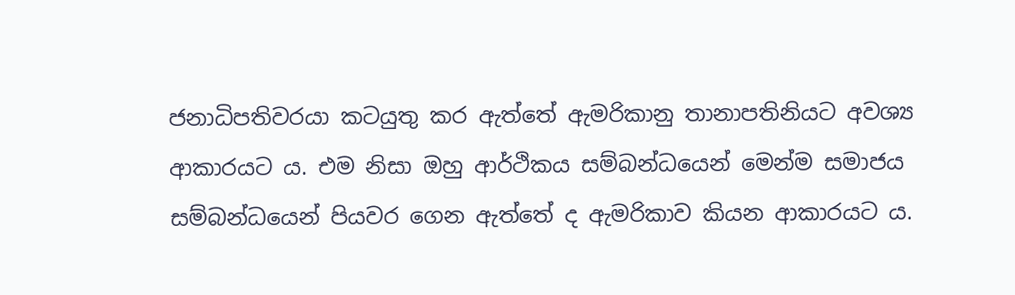ජනාධිපතිවරයා කටයුතු කර ඇත්තේ ඇමරිකානු තානාපතිනියට අවශ්‍ය ආකාරයට ය. එම නිසා ඔහු ආර්ථිකය සම්බන්ධයෙන් මෙන්ම සමාජය සම්බන්ධයෙන් පියවර ගෙන ඇත්තේ ද ඇමරිකාව කියන ආකාරයට ය.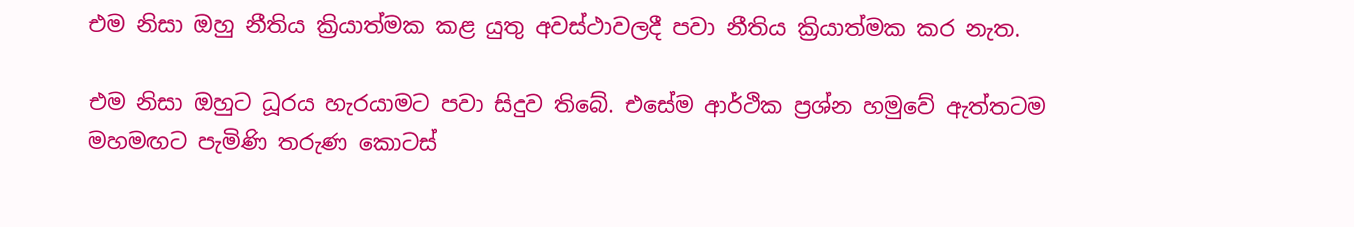එම නිසා ඔහු නීතිය ක්‍රියාත්මක කළ යුතු අවස්ථාවලදී පවා නීතිය ක්‍රියාත්මක කර නැත.

එම නිසා ඔහුට ධූරය හැරයාමට පවා සිදුව තිබේ. එසේම ආර්ථික ප්‍රශ්න හමුවේ ඇත්තටම මහමඟට පැමිණි තරුණ කොටස්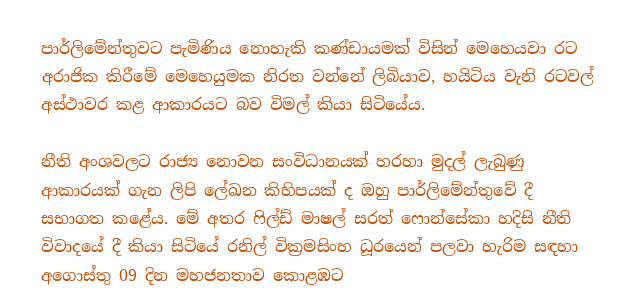පාර්ලිමේන්තුවට පැමිණිය නොහැකි කණ්ඩායමක් විසින් මෙහෙයවා රට අරාජික කිරීමේ මෙහෙයුමක නිරත වන්නේ ලිබියාව, හයිටිය වැනි රටවල් අස්ථාවර කළ ආකාරයට බව විමල් කියා සිටියේය.

නීති අංශවලට රාජ්‍ය නොවන සංවිධානයක් හරහා මුදල් ලැබුණු ආකාරයක් ගැන ලිපි ලේඛන කිහිපයක් ද ඔහු පාර්ලිමේන්තුවේ දී සභාගත කළේය. මේ අතර ෆිල්ඩ් මාෂල් සරත් ෆොන්සේකා හදිසි නීති විවාදයේ දී කියා සිටියේ රනිල් වික්‍රමසිංහ ධූරයෙන් පලවා හැරිම සඳහා අගොස්තු 09 දින මහජනතාව කොළඹට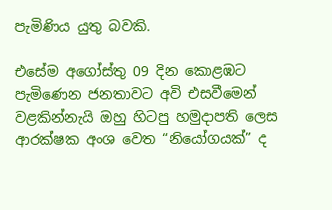පැමිණිය යුතු බවකි.

එසේම අගෝස්තු 09 දින කොළඹට පැමිණෙන ජනතාවට අවි එසවීමෙන් වළකින්නැයි ඔහු හිටපු හමුදාපති ලෙස ආරක්ෂක අංශ වෙත “නියෝගයක්” ද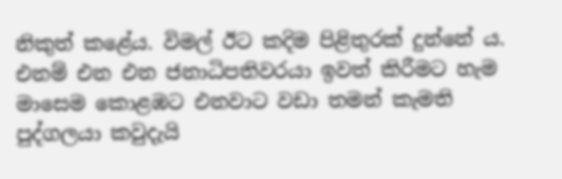නිකුත් කළේය. විමල් ඊට කදිම පිළිතුරක් දුන්නේ ය. එනම් එන එන ජනාධිපතිවරයා ඉවත් කිරීමට හැම මාසෙම කොළඹට එනවාට වඩා තමන් කැමති පුද්ගලයා කවුදැයි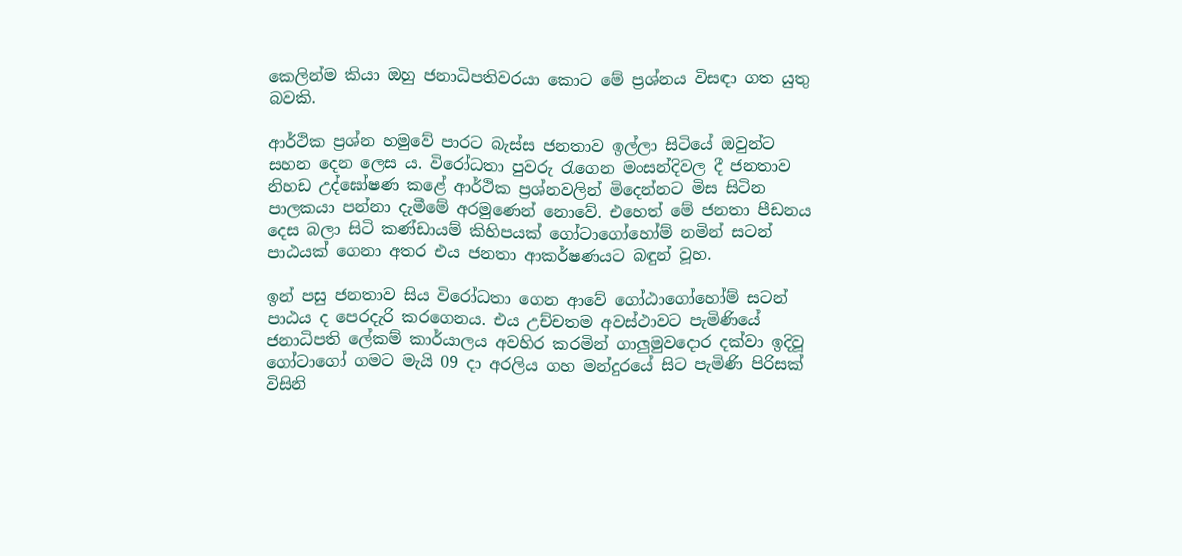කෙලින්ම කියා ඔහු ජනාධිපතිවරයා කොට මේ ප්‍රශ්නය විසඳා ගත යුතු බවකි.

ආර්ථික ප්‍රශ්න හමුවේ පාරට බැස්ස ජනතාව ඉල්ලා සිටියේ ඔවුන්ට සහන දෙන ලෙස ය. විරෝධතා පුවරු රැගෙන මංසන්දිවල දී ජනතාව නිහඩ උද්ඝෝෂණ කළේ ආර්ථික ප්‍රශ්නවලින් මිදෙන්නට මිස සිටින පාලකයා පන්නා දැමීමේ අරමුණෙන් නොවේ. එහෙත් මේ ජනතා පීඩනය දෙස බලා සිටි කණ්ඩායම් කිහිපයක් ගෝටාගෝහෝම් නමින් සටන් පාඨයක් ගෙනා අතර එය ජනතා ආකර්ෂණයට බඳුන් වූහ.

ඉන් පසු ජනතාව සිය විරෝධතා ගෙන ආවේ ගෝඨාගෝහෝම් සටන් පාඨය ද පෙරදැරි කරගෙනය. එය උච්චතම අවස්ථාවට පැමිණියේ ජනාධිපති ලේකම් කාර්යාලය අවහිර කරමින් ගාලුමුවදොර දක්වා ඉදිවූ ගෝටාගෝ ගමට මැයි 09 දා අරලිය ගහ මන්දුරයේ සිට පැමිණි පිරිසක් විසිනි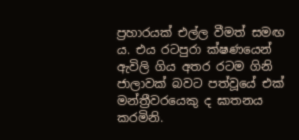ප්‍රහාරයක් එල්ල වීමත් සමඟ ය. එය රටපුරා ක්ෂණයෙන් ඇවිලි ගිය අතර රටම ගිනි ජාලාවක් බවට පත්වූයේ එක් මන්ත්‍රීවරයෙකු ද ඝාතනය කරමිනි.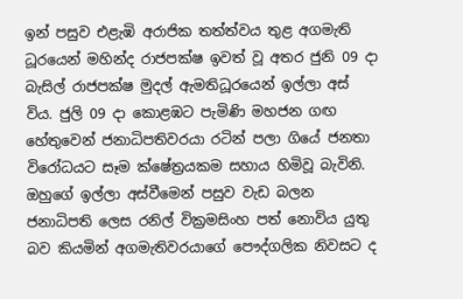ඉන් පසුව එළැඹි අරාජික තත්ත්වය තුළ අගමැති ධූරයෙන් මහින්ද රාජපක්ෂ ඉවත් වූ අතර ජුනි 09 දා බැසිල් රාජපක්ෂ මුදල් ඇමතිධූරයෙන් ඉල්ලා අස් විය. ජුලි 09 දා කොළඹට පැමිණි මහජන ගඟ හේතුවෙන් ජනාධිපතිවරයා රටින් පලා ගියේ ජනතා විරෝධයට සෑම ක්ෂේත්‍රයකම සහාය හිමිවූ බැවිනි. ඔහුගේ ඉල්ලා අස්වීමෙන් පසුව වැඩ බලන ජනාධිපති ලෙස රනිල් වික්‍රමසිංහ පත් නොවිය යුතු බව කියමින් අගමැතිවරයාගේ පෞද්ගලික නිවසට ද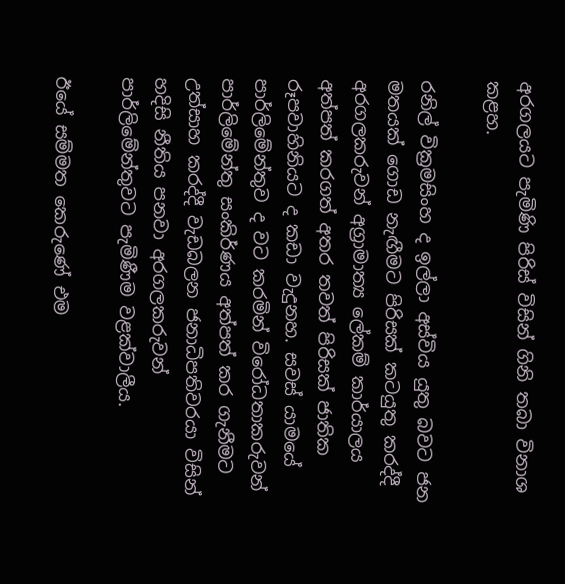අරගලයට පැමිණි පිරිස් විසින් ගිනි තබා විනාශ කළහ.

රනිල් වික්‍රමසිංහ ද ඉල්ලා අස්විය යුතු බවට ජන මතයක් ගොඩ නැඟීමට පිරිසක් කටයුතු කරද්දී අරගලකරුවන් අග්‍රාමාත්‍ය ලේකම් කාර්යාලය අත්පත් කරගත් අතර තවත් පිරිසක් ජාතික රූපවාහිනියට ද කඩා වැදුනහ. සවස් යාමයේ පාර්ලිමේන්තුව ද වට කරමින් විරෝධතාකරුවන් පාර්ලිමේන්තු සංකිර්ණය අත්පත් කර ගැනීමට උත්සාහ කරද්දී වැඩබලන ජනාධිපතිවරයා විසින් හදිසි නීතිය පනවා අරගලකරුවන් පාර්ලිමේන්තුවට පැමිණීම වළක්වාලීය.

ඊයේ සම්මත කෙරුණේ එම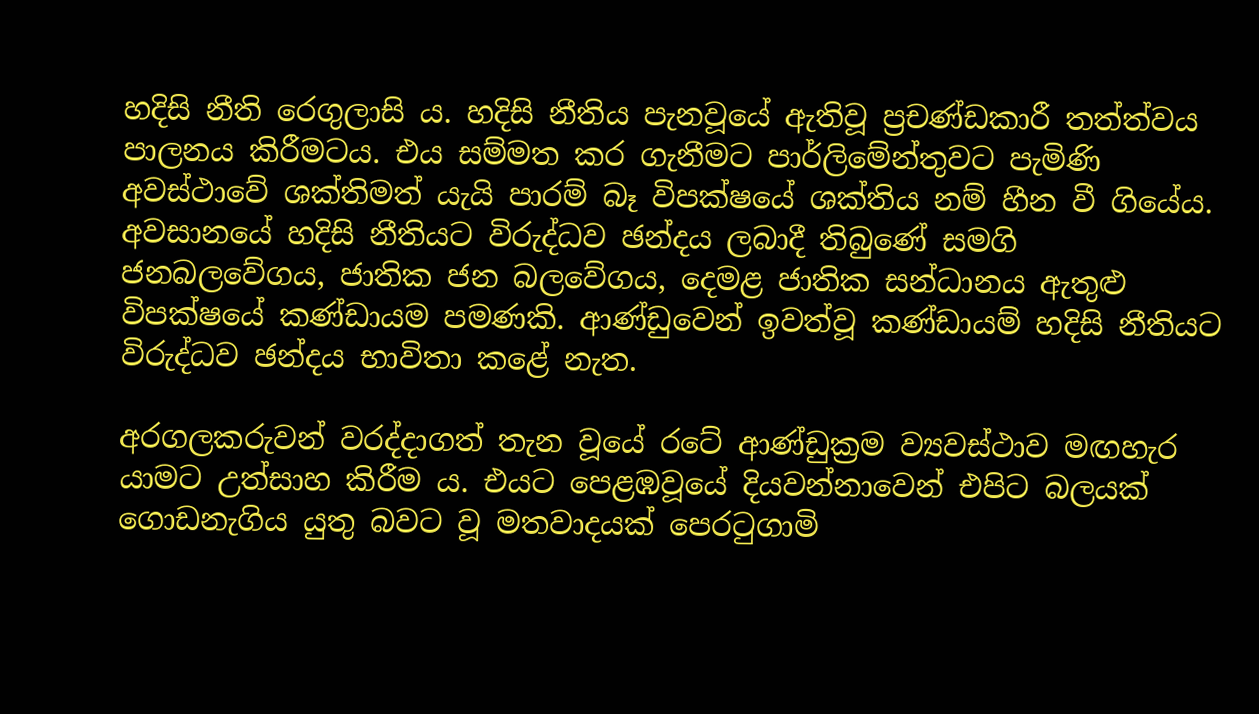හදිසි නීති රෙගුලාසි ය. හදිසි නීතිය පැනවූයේ ඇතිවූ ප්‍රචණ්ඩකාරී තත්ත්වය පාලනය කිරීමටය. එය සම්මත කර ගැනීමට පාර්ලිමේන්තුවට පැමිණි අවස්ථාවේ ශක්තිමත් යැයි පාරම් බෑ විපක්ෂයේ ශක්තිය නම් හීන වී ගියේය. අවසානයේ හදිසි නීතියට විරුද්ධව ඡන්දය ලබාදී තිබුණේ සමගි ජනබලවේගය, ජාතික ජන බලවේගය, දෙමළ ජාතික සන්ධානය ඇතුළු විපක්ෂයේ කණ්ඩායම පමණකි. ආණ්ඩුවෙන් ඉවත්වූ කණ්ඩායම් හදිසි නීතියට විරුද්ධව ඡන්දය භාවිතා කළේ නැත.

අරගලකරුවන් වරද්දාගත් තැන වූයේ රටේ ආණ්ඩුක්‍රම ව්‍යවස්ථාව මඟහැර යාමට උත්සාහ කිරීම ය. එයට පෙළඹවූයේ දියවන්නාවෙන් එපිට බලයක් ගොඩනැගිය යුතු බවට වූ මතවාදයක් පෙරටුගාමි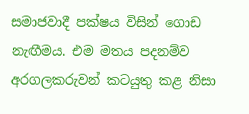සමාජවාදී පක්ෂය විසින් ගොඩ නැඟීමය. එම මතය පදනම්ව අරගලකරුවන් කටයුතු කළ නිසා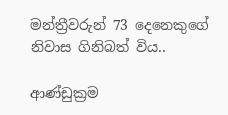මන්ත්‍රීවරුන් 73 දෙනෙකුගේ නිවාස ගිනිබත් විය..

ආණ්ඩුක්‍රම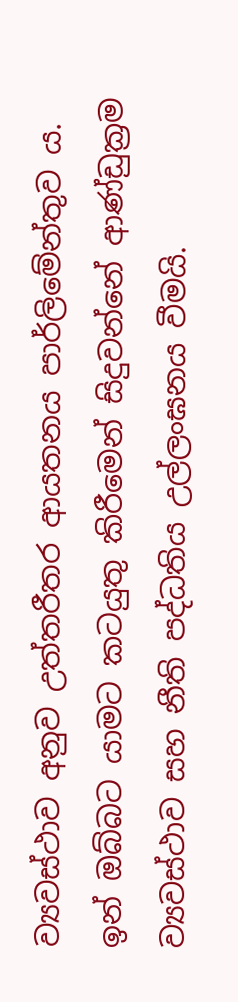ව්‍යවස්ථාව අනුව උත්තරීතර ආයතනය පාර්ලිමේන්තුව ය. ඉන් ඔබ්බට යාමට කටයුතු කිරීමෙන් සිදුවන්නේ ආණ්ඩුක්‍රම ව්‍යවස්ථාව සහ නීති පද්ධතිය උල්ලංඝනය වීමයි.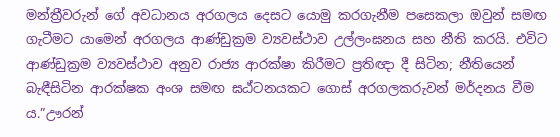මන්ත්‍රීවරුන් ගේ අවධානය අරගලය දෙසට යොමු කරගැනීම පසෙකලා ඔවුන් සමඟ ගැටීමට යාමෙන් අරගලය ආණ්ඩුක්‍රම ව්‍යවස්ථාව උල්ලංඝනය සහ නීති කරයි. එවිට ආණ්ඩුක්‍රම ව්‍යවස්ථාව අනුව රාජ්‍ය ආරක්ෂා කිරීමට ප්‍රතිඥා දී සිටින; නීතියෙන් බැඳීසිටින ආරක්ෂක අංශ සමඟ ඝඨ්ටනයකට ගොස් අරගලකරුවන් මර්දනය වීම ය.”ඌරන්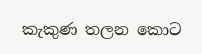කැකුණ තලන කොට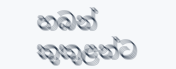හබන් කුකුළන්ට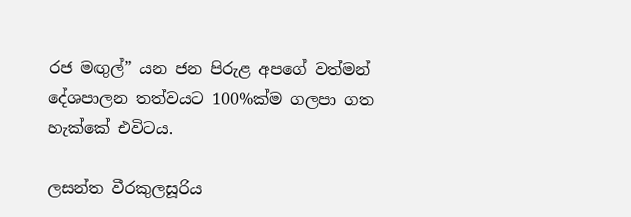රජ මඟුල්” යන ජන පිරුළ අපගේ වත්මන් දේශපාලන තත්වයට 100%ක්ම ගලපා ගත හැක්කේ එවිටය.

ලසන්ත වීරකුලසූරිය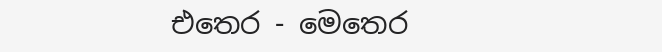එතෙර - මෙතෙර